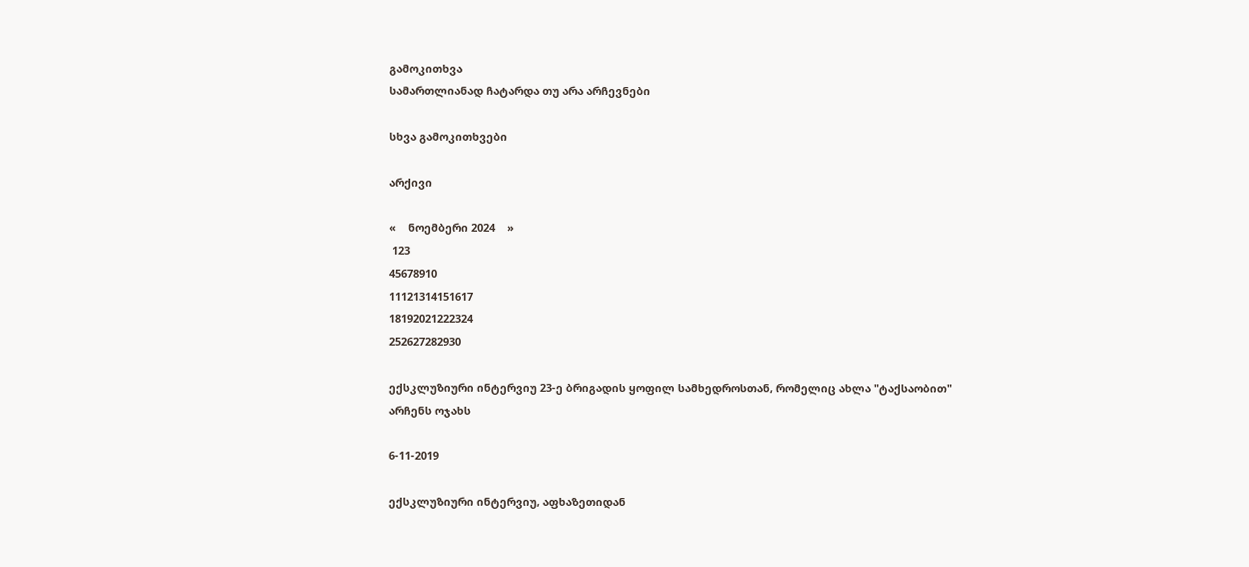გამოკითხვა
სამართლიანად ჩატარდა თუ არა არჩევნები

სხვა გამოკითხვები

არქივი

«    ნოემბერი 2024    »
 123
45678910
11121314151617
18192021222324
252627282930

ექსკლუზიური ინტერვიუ 23-ე ბრიგადის ყოფილ სამხედროსთან, რომელიც ახლა "ტაქსაობით" არჩენს ოჯახს

6-11-2019

ექსკლუზიური ინტერვიუ, აფხაზეთიდან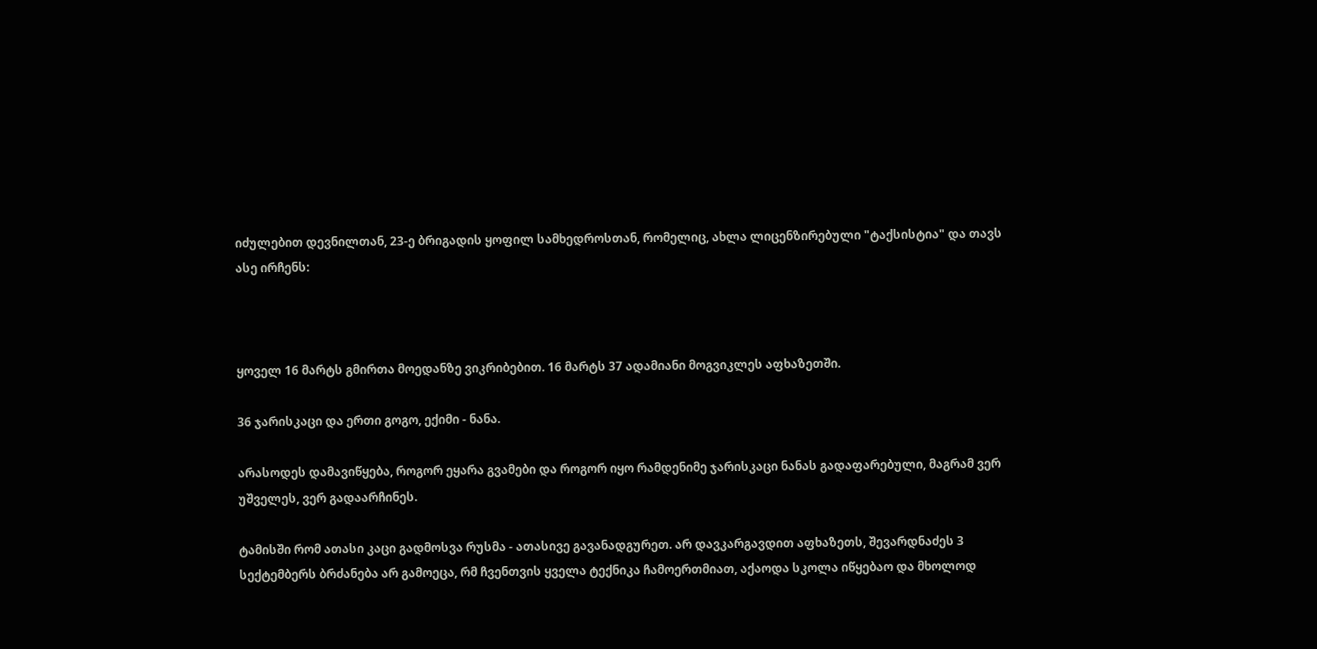იძულებით დევნილთან, 23-ე ბრიგადის ყოფილ სამხედროსთან, რომელიც, ახლა ლიცენზირებული "ტაქსისტია" და თავს ასე ირჩენს:



ყოველ 16 მარტს გმირთა მოედანზე ვიკრიბებით. 16 მარტს 37 ადამიანი მოგვიკლეს აფხაზეთში.

36 ჯარისკაცი და ერთი გოგო, ექიმი - ნანა.

არასოდეს დამავიწყება, როგორ ეყარა გვამები და როგორ იყო რამდენიმე ჯარისკაცი ნანას გადაფარებული, მაგრამ ვერ უშველეს, ვერ გადაარჩინეს.

ტამისში რომ ათასი კაცი გადმოსვა რუსმა - ათასივე გავანადგურეთ. არ დავკარგავდით აფხაზეთს, შევარდნაძეს 3 სექტემბერს ბრძანება არ გამოეცა, რმ ჩვენთვის ყველა ტექნიკა ჩამოერთმიათ, აქაოდა სკოლა იწყებაო და მხოლოდ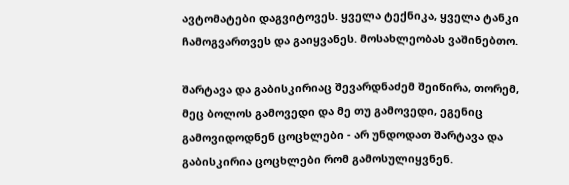ავტომატები დაგვიტოვეს. ყველა ტექნიკა, ყველა ტანკი ჩამოგვართვეს და გაიყვანეს. მოსახლეობას ვაშინებთო.

შარტავა და გაბისკირიაც შევარდნაძემ შეიწირა, თორემ, მეც ბოლოს გამოვედი და მე თუ გამოვედი, ეგენიც გამოვიდოდნენ ცოცხლები - არ უნდოდათ შარტავა და გაბისკირია ცოცხლები რომ გამოსულიყვნენ.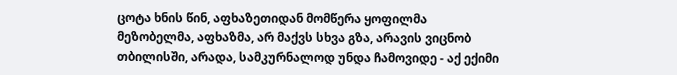ცოტა ხნის წინ, აფხაზეთიდან მომწერა ყოფილმა მეზობელმა, აფხაზმა, არ მაქვს სხვა გზა, არავის ვიცნობ თბილისში, არადა, სამკურნალოდ უნდა ჩამოვიდე - აქ ექიმი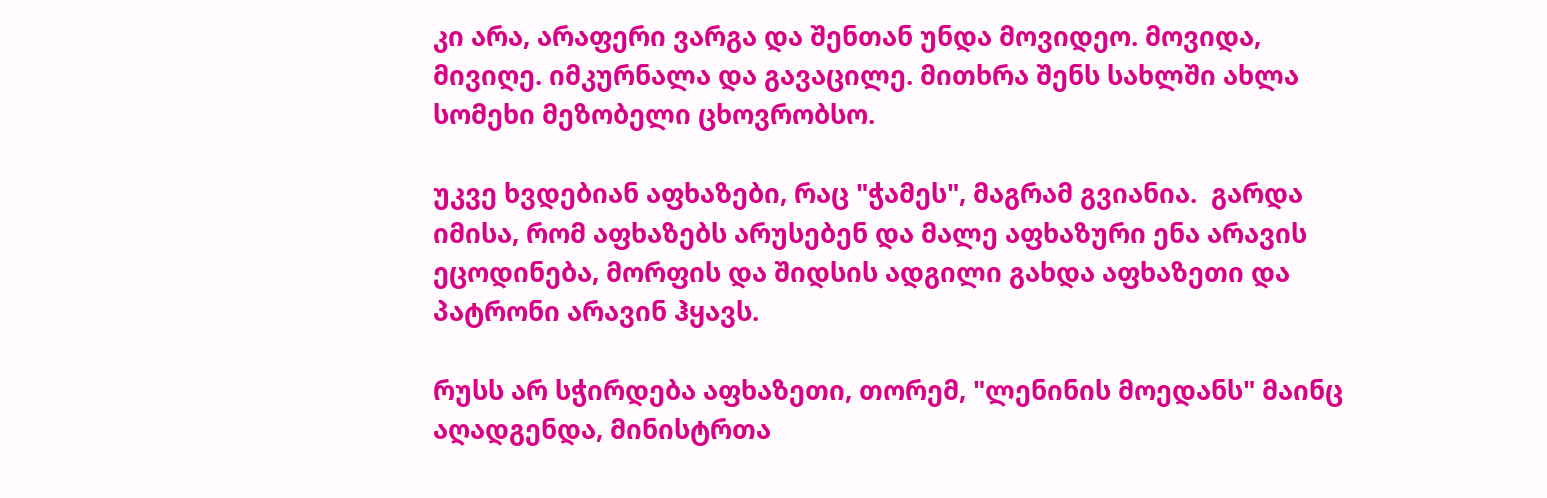კი არა, არაფერი ვარგა და შენთან უნდა მოვიდეო. მოვიდა, მივიღე. იმკურნალა და გავაცილე. მითხრა შენს სახლში ახლა სომეხი მეზობელი ცხოვრობსო.

უკვე ხვდებიან აფხაზები, რაც "ჭამეს", მაგრამ გვიანია.  გარდა იმისა, რომ აფხაზებს არუსებენ და მალე აფხაზური ენა არავის ეცოდინება, მორფის და შიდსის ადგილი გახდა აფხაზეთი და პატრონი არავინ ჰყავს.

რუსს არ სჭირდება აფხაზეთი, თორემ, "ლენინის მოედანს" მაინც აღადგენდა, მინისტრთა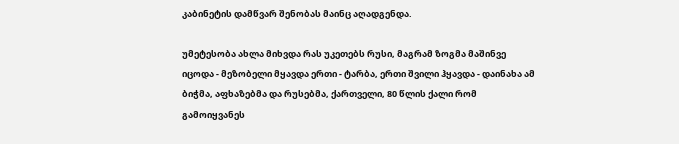კაბინეტის დამწვარ შენობას მაინც აღადგენდა.

უმეტესობა ახლა მიხვდა რას უკეთებს რუსი, მაგრამ ზოგმა მაშინვე იცოდა - მეზობელი მყავდა ერთი - ტარბა, ერთი შვილი ჰყავდა - დაინახა ამ ბიჭმა, აფხაზებმა და რუსებმა, ქართველი, 80 წლის ქალი რომ გამოიყვანეს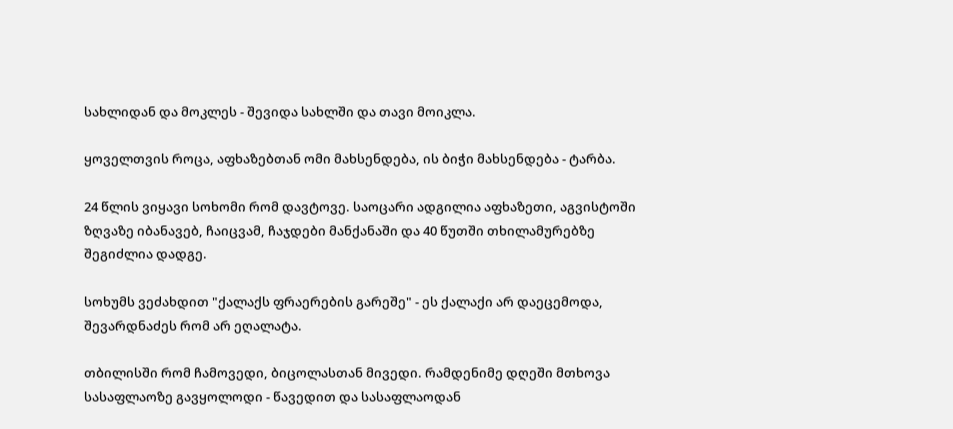სახლიდან და მოკლეს - შევიდა სახლში და თავი მოიკლა.

ყოველთვის როცა, აფხაზებთან ომი მახსენდება, ის ბიჭი მახსენდება - ტარბა.

24 წლის ვიყავი სოხომი რომ დავტოვე. საოცარი ადგილია აფხაზეთი, აგვისტოში ზღვაზე იბანავებ, ჩაიცვამ, ჩაჯდები მანქანაში და 40 წუთში თხილამურებზე შეგიძლია დადგე.

სოხუმს ვეძახდით "ქალაქს ფრაერების გარეშე" - ეს ქალაქი არ დაეცემოდა, შევარდნაძეს რომ არ ეღალატა.

თბილისში რომ ჩამოვედი, ბიცოლასთან მივედი. რამდენიმე დღეში მთხოვა სასაფლაოზე გავყოლოდი - წავედით და სასაფლაოდან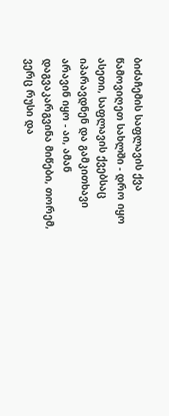ბიძაჩემის საფლავის ქვა წამოვიღეთ სახლში - დრო იყო ასეთი, საფლავის ქვებსაც იპარავდნენ და გამკითხავი არავინ იყო - აი, ამან დაგვაკარგვინა მიწები, თორემ, ვერც რუსი და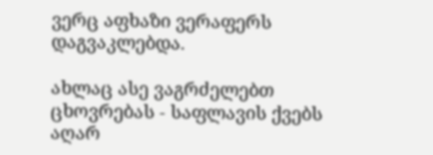ვერც აფხაზი ვერაფერს დაგვაკლებდა.

ახლაც ასე ვაგრძელებთ ცხოვრებას - საფლავის ქვებს აღარ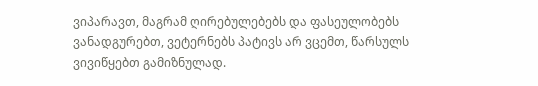ვიპარავთ, მაგრამ ღირებულებებს და ფასეულობებს ვანადგურებთ, ვეტერნებს პატივს არ ვცემთ, წარსულს ვივიწყებთ გამიზნულად.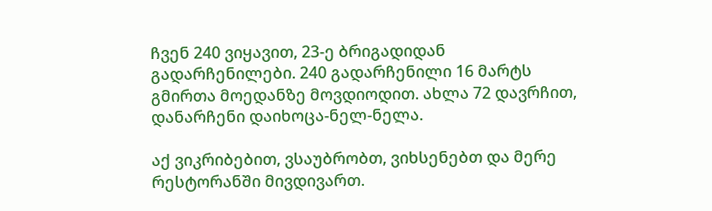ჩვენ 240 ვიყავით, 23-ე ბრიგადიდან გადარჩენილები. 240 გადარჩენილი 16 მარტს გმირთა მოედანზე მოვდიოდით. ახლა 72 დავრჩით, დანარჩენი დაიხოცა-ნელ-ნელა.

აქ ვიკრიბებით, ვსაუბრობთ, ვიხსენებთ და მერე რესტორანში მივდივართ.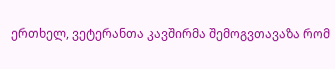ერთხელ, ვეტერანთა კავშირმა შემოგვთავაზა რომ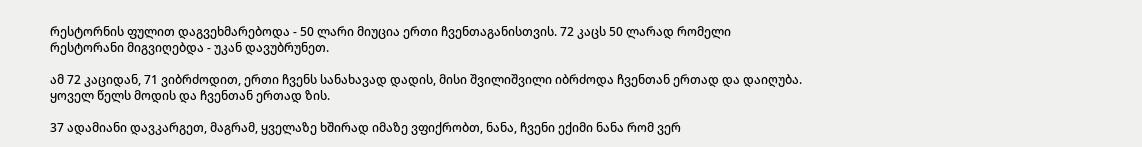რესტორნის ფულით დაგვეხმარებოდა - 50 ლარი მიუცია ერთი ჩვენთაგანისთვის. 72 კაცს 50 ლარად რომელი რესტორანი მიგვიღებდა - უკან დავუბრუნეთ.

ამ 72 კაციდან, 71 ვიბრძოდით, ერთი ჩვენს სანახავად დადის, მისი შვილიშვილი იბრძოდა ჩვენთან ერთად და დაიღუბა. ყოველ წელს მოდის და ჩვენთან ერთად ზის.

37 ადამიანი დავკარგეთ, მაგრამ, ყველაზე ხშირად იმაზე ვფიქრობთ, ნანა, ჩვენი ექიმი ნანა რომ ვერ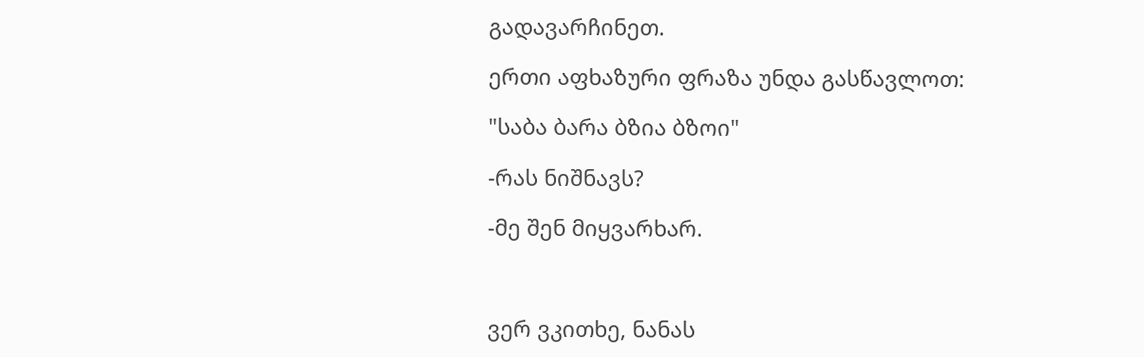გადავარჩინეთ.

ერთი აფხაზური ფრაზა უნდა გასწავლოთ:

"საბა ბარა ბზია ბზოი"

-რას ნიშნავს?

-მე შენ მიყვარხარ.



ვერ ვკითხე, ნანას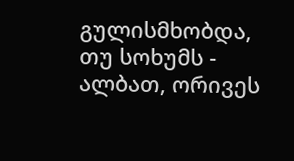გულისმხობდა, თუ სოხუმს - ალბათ, ორივეს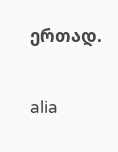ერთად.

alia